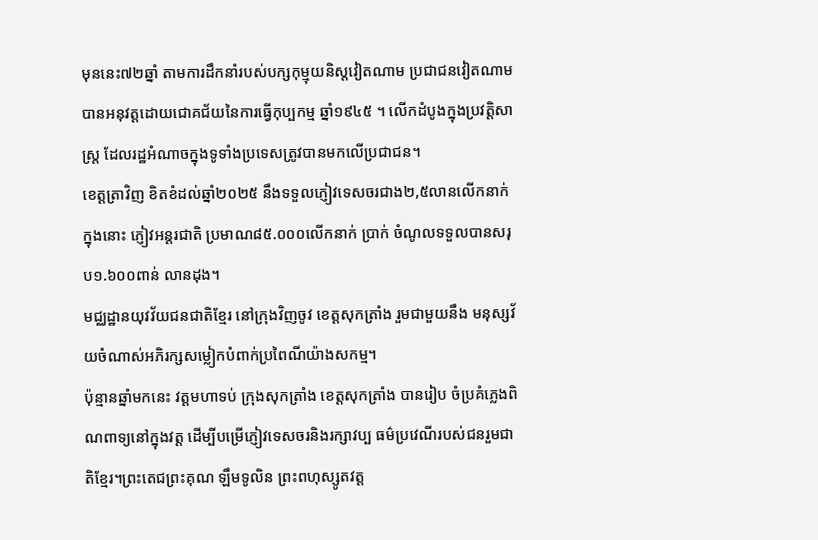មុននេះ៧២ឆ្នាំ តាមការដឹកនាំរបស់បក្សកុម្មុយនិស្តវៀតណាម ប្រជាជនវៀតណាមបានអនុវត្តដោយជោគជ័យនៃការធ្វើកុប្បកម្ម ឆ្នាំ១៩៤៥ ។ លើកដំបូងក្នុងប្រវត្តិសាស្រ្ត ដែលរដ្ឋអំណាចក្នុងទូទាំងប្រទេសត្រូវបានមកលើប្រជាជន។
ខេត្តត្រាវិញ ខិតខំដល់ឆ្នាំ២០២៥ នឹងទទួលភ្ញៀវទេសចរជាង២,៥លានលើកនាក់ ក្នុងនោះ ភ្ញៀវអន្តរជាតិ ប្រមាណ៨៥.០០០លើកនាក់ ប្រាក់ ចំណូលទទួលបានសរុប១.៦០០ពាន់ លានដុង។
មជ្ឈដ្ឋានយុវវ័យជនជាតិខ្មែរ នៅក្រុងវិញចូវ ខេត្តសុកត្រាំង រួមជាមួយនឹង មនុស្សវ័យចំណាស់អភិរក្សសម្លៀកបំពាក់ប្រពៃណីយ៉ាងសកម្ម។
ប៉ុន្មានឆ្នាំមកនេះ វត្តមហាទប់ ក្រុងសុកត្រាំង ខេត្តសុកត្រាំង បានរៀប ចំប្រគំភ្លេងពិណពាទ្យនៅក្នុងវត្ត ដើម្បីបម្រើភ្ញៀវទេសចរនិងរក្សាវប្ប ធម៌ប្រវេណីរបស់ជនរួមជាតិខ្មែរ។ព្រះតេជព្រះគុណ ឡឹមទូលិន ព្រះពហុស្សូតវត្ត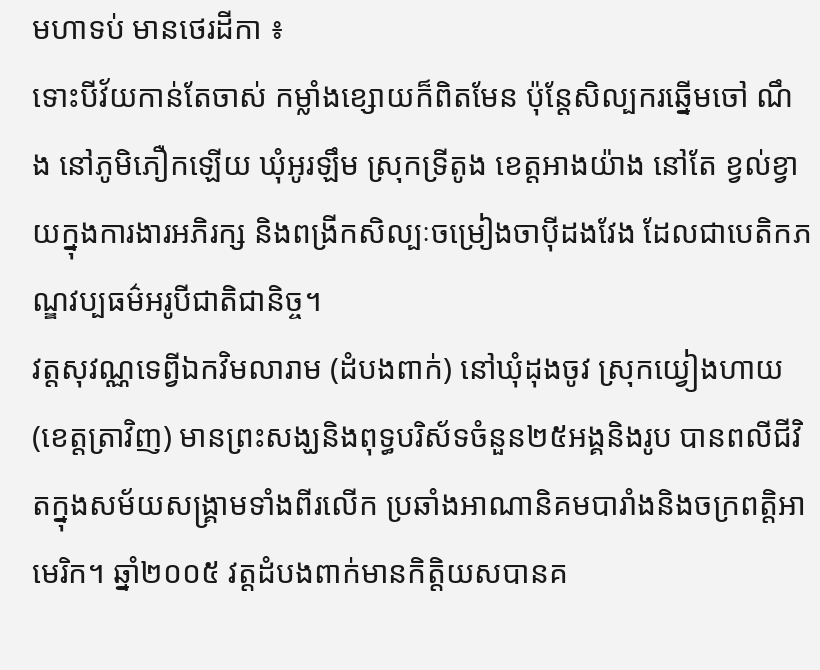មហាទប់ មានថេរដីកា ៖
ទោះបីវ័យកាន់តែចាស់ កម្លាំងខ្សោយក៏ពិតមែន ប៉ុន្តែសិល្បករឆ្នើមចៅ ណឹង នៅភូមិភឿកឡើយ ឃុំអូរឡឹម ស្រុកទ្រីតូង ខេត្តអាងយ៉ាង នៅតែ ខ្វល់ខ្វាយក្នុងការងារអភិរក្ស និងពង្រីកសិល្បៈចម្រៀងចាប៉ីដងវែង ដែលជាបេតិកភណ្ឌវប្បធម៌អរូបីជាតិជានិច្ច។
វត្តសុវណ្ណទេព្វីឯកវិមលារាម (ដំបងពាក់) នៅឃុំដុងចូវ ស្រុកយ្វៀងហាយ (ខេត្តត្រាវិញ) មានព្រះសង្ឃនិងពុទ្ធបរិស័ទចំនួន២៥អង្គនិងរូប បានពលីជីវិតក្នុងសម័យសង្គ្រាមទាំងពីរលើក ប្រឆាំងអាណានិគមបារាំងនិងចក្រពត្តិអាមេរិក។ ឆ្នាំ២០០៥ វត្តដំបងពាក់មានកិត្តិយសបានគ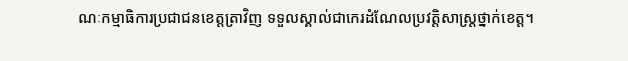ណៈកម្មាធិការប្រជាជនខេត្តត្រាវិញ ទទួលស្គាល់ជាកេរដំណែលប្រវត្តិសាស្រ្តថ្នាក់ខេត្ត។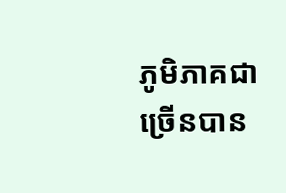ភូមិភាគជាច្រើនបាន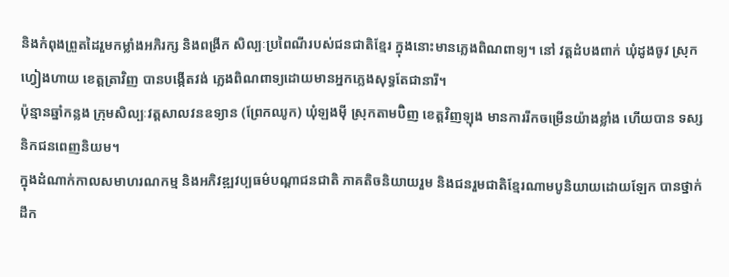និងកំពុងព្រួតដៃរួមកម្លាំងអភិរក្ស និងពង្រីក សិល្បៈប្រពៃណីរបស់ជនជាតិខ្មែរ ក្នុងនោះមានភ្លេងពិណពាទ្យ។ នៅ វត្តដំបងពាក់ ឃុំដូងចូវ ស្រុកហ្វៀងហាយ ខេត្តត្រាវិញ បានបង្កើតវង់ ភ្លេងពិណពាទ្យដោយមានអ្នកភ្លេងសុទ្ធតែជានារី។
ប៉ុន្មានឆ្នាំកន្លង ក្រុមសិល្បៈវត្តសាលវនឧទ្យាន (ព្រែកឈូក) ឃុំឡងម៉ី ស្រុកតាមប៊ិញ ខេត្តវិញឡុង មានការរីកចម្រើនយ៉ាងខ្លាំង ហើយបាន ទស្សនិកជនពេញនិយម។
ក្នុងដំណាក់កាលសមាហរណកម្ម និងអភិវឌ្ឍវប្បធម៌បណ្តាជនជាតិ ភាគតិចនិយាយរួម និងជនរួមជាតិខ្មែរណាមបូនិយាយដោយឡែក បានថ្នាក់ដឹក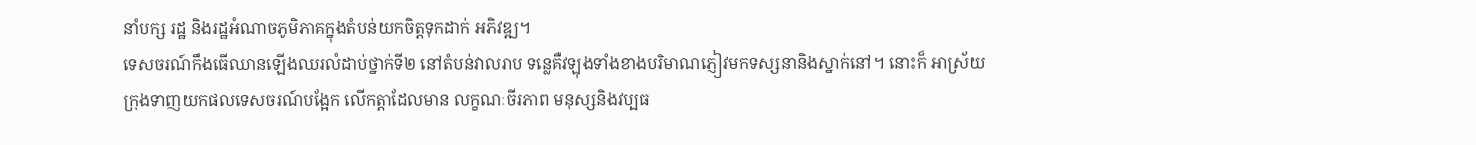នាំបក្ស រដ្ឋ និងរដ្ឋអំណាចភូមិភាគក្នុងតំបន់យកចិត្តទុកដាក់ អភិវឌ្ឍ។
ទេសចរណ៍កឹងធើឈានឡើងឈរលំដាប់ថ្នាក់ទី២ នៅតំបន់វាលរាប ទន្លេគឺវឡុងទាំងខាងបរិមាណភ្ញៀវមកទស្សនានិងស្នាក់នៅ។ នោះក៏ អាស្រ័យក្រុងទាញយកផលទេសចរណ៍បង្អែក លើកត្តាដែលមាន លក្ខណៈចីរភាព មនុស្សនិងវប្បធ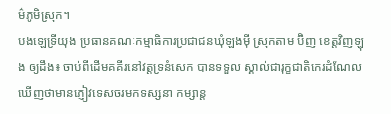ម៌ភូមិស្រុក។
បងឡេទ្រីយុង ប្រធានគណៈកម្មាធិការប្រជាជនឃុំឡងម៉ី ស្រុកតាម ប៊ិញ ខេត្តវិញឡុង ឲ្យដឹង៖ ចាប់ពីដើមគគីរនៅវត្តទ្រនំសេក បានទទួល ស្គាល់ជារុក្ខជាតិកេរដំណែល ឃើញថាមានភ្ញៀវទេសចរមកទស្សនា កម្សាន្ត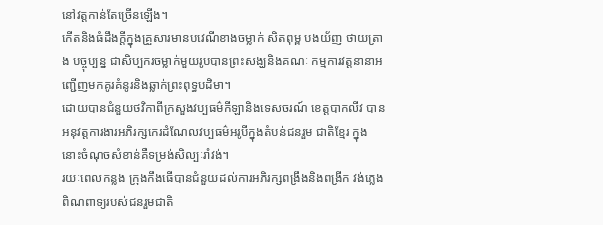នៅវត្តកាន់តែច្រើនឡើង។
កើតនិងធំដឹងក្តីក្នុងគ្រួសារមានបវេណីខាងចម្លាក់ សិតពុម្ព បងយ័ញ ថាយត្រាង បច្ចុប្បន្ន ជាសិប្បករចម្លាក់មួយរូបបានព្រះសង្ឃនិងគណៈ កម្មការវត្តនានាអញ្ជើញមកគូរគំនូរនិងឆ្លាក់ព្រះពុទ្ធបដិមា។
ដោយបានជំនួយថវិកាពីក្រសួងវប្បធម៌កីឡានិងទេសចរណ៍ ខេត្តបាកលីវ បានអនុវត្តការងារអភិរក្សកេរដំណែលវប្បធម៌អរូបីក្នុងតំបន់ជនរួម ជាតិខ្មែរ ក្នុងនោះចំណុចសំខាន់គឺទម្រង់សិល្បៈរាំវង់។
រយៈពេលកន្លង ក្រុងកឹងធើបានជំនួយដល់ការអភិរក្សពង្រឹងនិងពង្រីក វង់ភ្លេងពិណពាទ្យរបស់ជនរួមជាតិ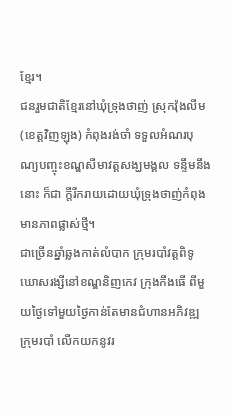ខ្មែរ។
ជនរួមជាតិខ្មែរនៅឃុំទ្រុងថាញ់ ស្រុកវ៉ុងលីម (ខេត្តវិញឡុង) កំពុងរង់ចាំ ទទួលអំណរបុណ្យបញ្ចុះខណ្ឌសីមាវត្តសង្ឃមង្គល ទន្ទឹមនឹងនោះ ក៏ជា ក្តីរីករាយដោយឃុំទ្រុងថាញ់កំពុងមានភាពផ្លាស់ថ្មី។
ជាច្រើនឆ្នាំឆ្លងកាត់លំបាក ក្រុមរបាំវត្តពិទូឃោសរង្សីនៅខណ្ឌនិញកេវ ក្រុងកឹងធើ ពីមួយថ្ងៃទៅមួយថ្ងៃកាន់តែមានជំហានអភិវឌ្ឍ ក្រុមរបាំ លើកយកនូវរ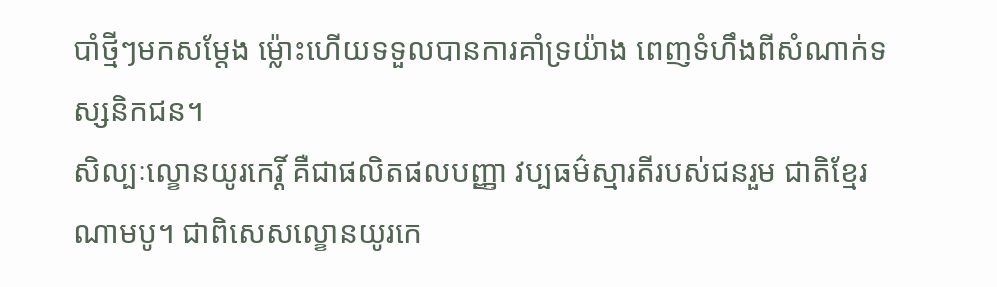បាំថ្មីៗមកសម្តែង ម៉្លោះហើយទទួលបានការគាំទ្រយ៉ាង ពេញទំហឹងពីសំណាក់ទស្សនិកជន។
សិល្បៈល្ខោនយូរកេរ្តិ៍ គឺជាផលិតផលបញ្ញា វប្បធម៌ស្មារតីរបស់ជនរួម ជាតិខ្មែរណាមបូ។ ជាពិសេសល្ខោនយូរកេ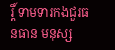រ្តិ៍ ទាមទារកងជួរធនធាន មនុស្ស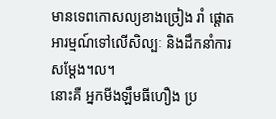មានទេពកោសល្យខាងច្រៀង រាំ ផ្តោតអារម្មណ៍ទៅលើសិល្បៈ និងដឹកនាំការសម្តែង។ល។
នោះគឺ អ្នកមីងឡឹមធីហឿង ប្រ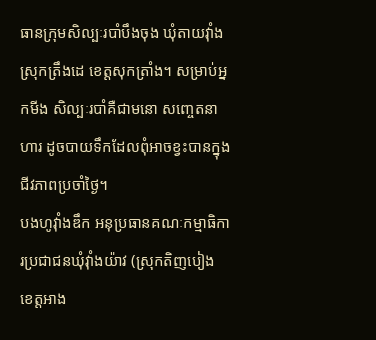ធានក្រុមសិល្បៈរបាំបឹងចុង ឃុំតាយវុាំង ស្រុកត្រឹងដេ ខេត្តសុកត្រាំង។ សម្រាប់អ្នកមីង សិល្បៈរបាំគឺជាមនោ សញ្ចេតនាហារ ដូចបាយទឹកដែលពុំអាចខ្វះបានក្នុងជីវភាពប្រចាំថ្ងៃ។
បងហូវុាំងឌឹក អនុប្រធានគណៈកម្មាធិការប្រជាជនឃុំវុាំងយ៉ាវ (ស្រុកតិញបៀង ខេត្តអាង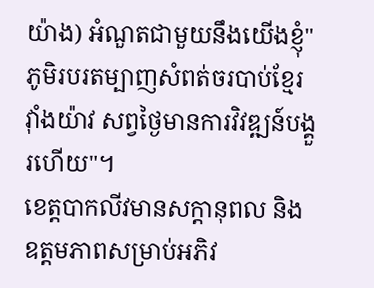យ៉ាង) អំណួតជាមួយនឹងយើងខ្ញុំ" ភូមិរបរតម្បាញសំពត់ចរបាប់ខ្មែរវុាំងយ៉ាវ សព្វថ្ងៃមានការវិវឌ្ឍន៍បង្គួរហើយ"។
ខេត្តបាកលីវមានសក្ដានុពល និងឧត្តមភាពសម្រាប់អភិវ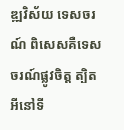ឌ្ឍវិស័យ ទេសចរណ៍ ពិសេសគឺទេសចរណ៍ផ្លូវចិត្ត ត្បិតអីនៅទី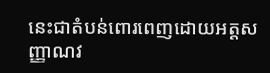នេះជាតំបន់ពោរពេញដោយអត្តសញ្ញាណវ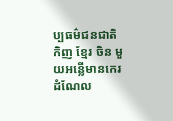ប្បធម៌ជនជាតិកិញ ខ្មែរ ចិន មួយអន្លើមានកេរដំណែល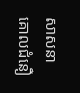សាសនាគោលជំនឿ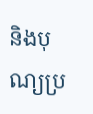និងបុណ្យប្រ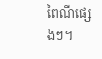ពៃណីផ្សេងៗ។